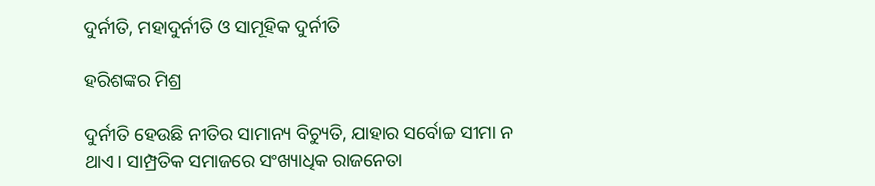ଦୁର୍ନୀତି, ମହାଦୁର୍ନୀତି ଓ ସାମୂହିକ ଦୁର୍ନୀତି

ହରିଶଙ୍କର ମିଶ୍ର

ଦୁର୍ନୀତି ହେଉଛି ନୀତିର ସାମାନ୍ୟ ବିଚ୍ୟୁତି, ଯାହାର ସର୍ବୋଚ୍ଚ ସୀମା ନ ଥାଏ। ସାମ୍ପ୍ରତିକ ସମାଜରେ ସଂଖ୍ୟାଧିକ ରାଜନେତା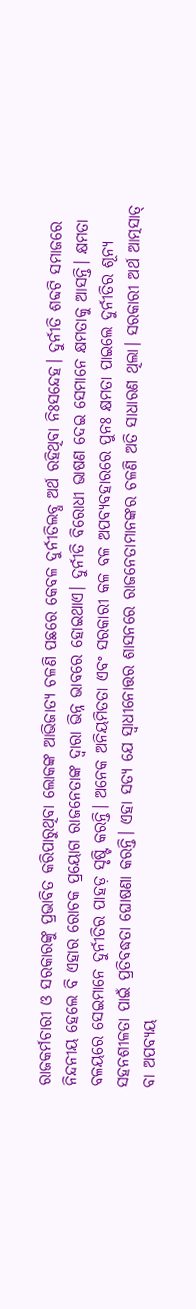ରାଜକର୍ମଚାରୀ ଓ ସରକାରଙ୍କୁ ପ୍ରଭାବିତ କରିପାରୁଥିବା ଲୋକଙ୍କ ଆଭିଜାତ୍ୟ ଚଳଣି ପଛରେ କେବଳ ଦୁର୍ନୀତିଲବ୍ଧ ଅର୍ଥ ରହିଥିବା ନିଃସନ୍ଦେହ। ଦୁର୍ନୀତି ଶବ୍ଦଟି ସମାଜରେ ନିନ୍ଦନୀୟ ହେଲେ ବି ଏହାର ରୋଚକ ପ୍ରୟୋଗ ରାଜନେତାଙ୍କ ଦ୍ବାରା ଭିନ୍ନ ଭାବରେ ହୋଇଥାଏ। ଦୁର୍ନୀତି ବିରୋଧୀ ଭାଷଣ ଦେଇ ସେମାନେ କ୍ଷମତାକୁ ଆସନ୍ତି। କ୍ଷମତା ବଳୟରେ ସେଇମାନେ ଦୁର୍ନୀତିର ପାହଡ଼ ସୃଷ୍ଟି କରନ୍ତି। ଅନେକ ଅନିୟମିତତା ଏବଂ ସରକାରୀ କଳ ବଳ ଅପବ୍ୟବହାରରେ ପୁନଃ କ୍ଷମତା ପାଇଲେ ଦୁର୍ନୀତିର ଶୂନ୍ୟ ସହନଶୀଳତା ପାଇଁ ପ୍ରତିବଦ୍ଧତା ଘୋଷଣା କରନ୍ତି। ଏହା ସତ୍ୟ ଯେ ସ୍ବାଧୀନୋତ୍ତର ଶାସନରେ ରାଜନେତାମାନଙ୍କର ଚଳଣି ଅତି ସାଧାରଣ ଥିଲା। ସରକାରୀ ଅର୍ଥ ଆତ୍ମସାତ୍‌ ବା ଅପବ୍ୟୟ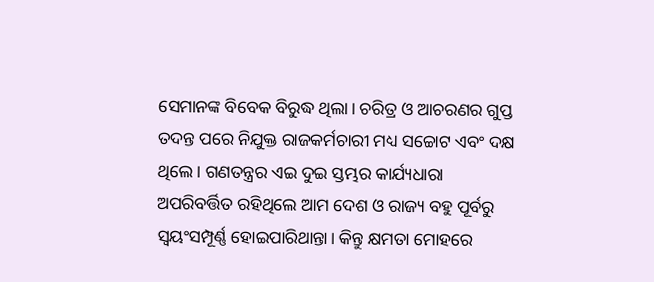ସେମାନଙ୍କ ବିବେକ ବିରୁଦ୍ଧ ଥିଲା। ଚରିତ୍ର ଓ ଆଚରଣର ଗୁପ୍ତ ତଦନ୍ତ ପରେ ନିଯୁକ୍ତ ରାଜକର୍ମଚାରୀ ମଧ୍ୟ ସଚ୍ଚୋଟ ଏବଂ ଦକ୍ଷ ଥିଲେ। ଗଣତନ୍ତ୍ରର ଏଇ ଦୁଇ ସ୍ତମ୍ଭର କାର୍ଯ୍ୟଧାରା ଅପରିବର୍ତ୍ତିତ ରହିଥିଲେ ଆମ ଦେଶ ଓ ରାଜ୍ୟ ବହୁ ପୂର୍ବରୁ ସ୍ବୟଂସମ୍ପୂର୍ଣ୍ଣ ହୋଇପାରିଥାନ୍ତା। କିନ୍ତୁ କ୍ଷମତା ମୋହରେ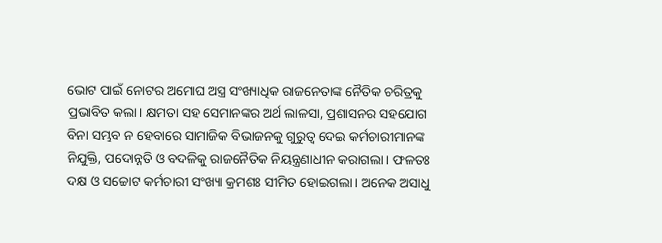ଭୋଟ ପାଇଁ ନୋଟର ଅମୋଘ ଅସ୍ତ୍ର ସଂଖ୍ୟାଧିକ ରାଜନେତାଙ୍କ ନୈତିକ ଚରିତ୍ରକୁ ପ୍ରଭାବିତ କଲା। କ୍ଷମତା ସହ ସେମାନଙ୍କର ଅର୍ଥ ଲାଳସା, ପ୍ରଶାସନର ସହଯୋଗ ବିନା ସମ୍ଭବ ନ ହେବାରେ ସାମାଜିକ ବିଭାଜନକୁ ଗୁରୁତ୍ୱ ଦେଇ କର୍ମଚାରୀମାନଙ୍କ ନିଯୁକ୍ତି, ପଦୋନ୍ନତି ଓ ବଦଳିକୁ ରାଜନୈତିକ ନିୟନ୍ତ୍ରଣାଧୀନ କରାଗଲା। ଫଳତଃ ଦକ୍ଷ ଓ ସଚ୍ଚୋଟ କର୍ମଚାରୀ ସଂଖ୍ୟା କ୍ରମଶଃ ସୀମିତ ହୋଇଗଲା। ଅନେକ ଅସାଧୁ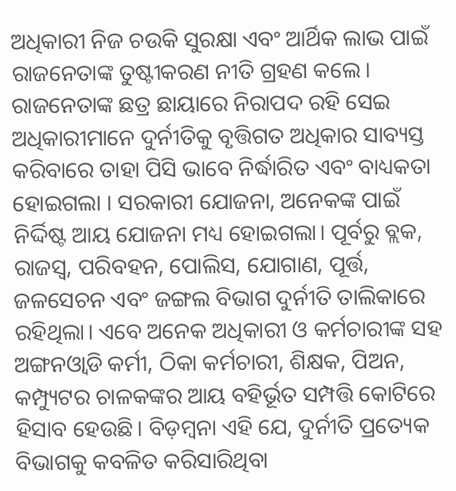ଅଧିକାରୀ ନିଜ ଚଉକି ସୁରକ୍ଷା ଏବଂ ଆର୍ଥିକ ଲାଭ ପାଇଁ ରାଜନେତାଙ୍କ ତୁଷ୍ଟୀକରଣ ନୀତି ଗ୍ରହଣ କଲେ। ରାଜନେତାଙ୍କ ଛତ୍ର ଛାୟାରେ ନିରାପଦ ରହି ସେଇ ଅଧିକାରୀମାନେ ଦୁର୍ନୀତିକୁ ବୃତ୍ତିଗତ ଅଧିକାର ସାବ୍ୟସ୍ତ କରିବାରେ ତାହା ପିସି ଭାବେ ନିର୍ଦ୍ଧାରିତ ଏବଂ ବାଧ୍ୟକତା ହୋଇଗଲା । ସରକାରୀ ଯୋଜନା, ଅନେକଙ୍କ ପାଇଁ ନିର୍ଦ୍ଦିଷ୍ଟ ଆୟ ଯୋଜନା ମଧ୍ୟ ହୋଇଗଲା। ପୂର୍ବରୁ ବ୍ଲକ, ରାଜସ୍ବ, ପରିବହନ, ପୋଲିସ, ଯୋଗାଣ, ପୂର୍ତ୍ତ, ଜଳସେଚନ ଏବଂ ଜଙ୍ଗଲ ବିଭାଗ ଦୁର୍ନୀତି ତାଲିକାରେ ରହିଥିଲା। ଏବେ ଅନେକ ଅଧିକାରୀ ଓ କର୍ମଚାରୀଙ୍କ ସହ ଅଙ୍ଗନଓ୍ବାଡି କର୍ମୀ, ଠିକା କର୍ମଚାରୀ, ଶିକ୍ଷକ, ପିଅନ, କମ୍ପ୍ୟୁଟର ଚାଳକଙ୍କର ଆୟ ବହିର୍ଭୂତ ସମ୍ପତ୍ତି କୋଟିରେ ହିସାବ ହେଉଛି। ବିଡ଼ମ୍ବନା ଏହି ଯେ, ଦୁର୍ନୀତି ପ୍ରତ୍ୟେକ ବିଭାଗକୁ କବଳିତ କରିସାରିଥିବା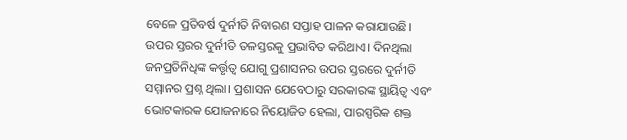ବେଳେ ପ୍ରତିବର୍ଷ ଦୁର୍ନୀତି ନିବାରଣ ସପ୍ତାହ ପାଳନ କରାଯାଉଛି।
ଉପର ସ୍ତରର ଦୁର୍ନୀତି ତଳସ୍ତରକୁ ପ୍ରଭାବିତ କରିଥାଏ। ଦିନଥିଲା ଜନପ୍ରତିନିଧିଙ୍କ କର୍ତ୍ତୃତ୍ୱ ଯୋଗୁ ପ୍ରଶାସନର ଉପର ସ୍ତରରେ ଦୁର୍ନୀତି ସମ୍ମାନର ପ୍ରଶ୍ନ ଥିଲା। ପ୍ରଶାସନ ଯେବେଠାରୁ ସରକାରଙ୍କ ସ୍ଥାୟିତ୍ୱ ଏବଂ ଭୋଟକାରକ ଯୋଜନାରେ ନିୟୋଜିତ ହେଲା, ପାରସ୍ପରିକ ଶକ୍ତ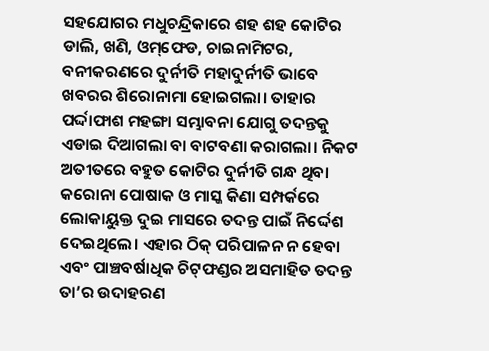ସହଯୋଗର ମଧୁଚନ୍ଦ୍ରିକାରେ ଶହ ଶହ କୋଟିର ଡାଲି, ଖଣି, ଓମ୍‌ଫେଡ, ଚାଇନାମିଟର, ବନୀକରଣରେ ଦୁର୍ନୀତି ମହାଦୁର୍ନୀତି ଭାବେ ଖବରର ଶିରୋନାମା ହୋଇଗଲା। ତାହାର ପର୍ଦ୍ଦାଫାଶ ମହଙ୍ଗା ସମ୍ଭାବନା ଯୋଗୁ ତଦନ୍ତକୁ ଏଡାଇ ଦିଆଗଲା ବା ବାଟବଣା କରାଗଲା। ନିକଟ ଅତୀତରେ ବହୁତ କୋଟିର ଦୁର୍ନୀତି ଗନ୍ଧ ଥିବା କରୋନା ପୋଷାକ ଓ ମାସ୍କ କିଣା ସମ୍ପର୍କରେ ଲୋକାୟୁକ୍ତ ଦୁଇ ମାସରେ ତଦନ୍ତ ପାଇଁ ନିର୍ଦ୍ଦେଶ ଦେଇଥିଲେ। ଏହାର ଠିକ୍‌ ପରିପାଳନ ନ ହେବା ଏବଂ ପାଞ୍ଚବର୍ଷାଧିକ ଚିଟ୍‌ଫଣ୍ଡର ଅସମାହିତ ତଦନ୍ତ ତା’ର ଉଦାହରଣ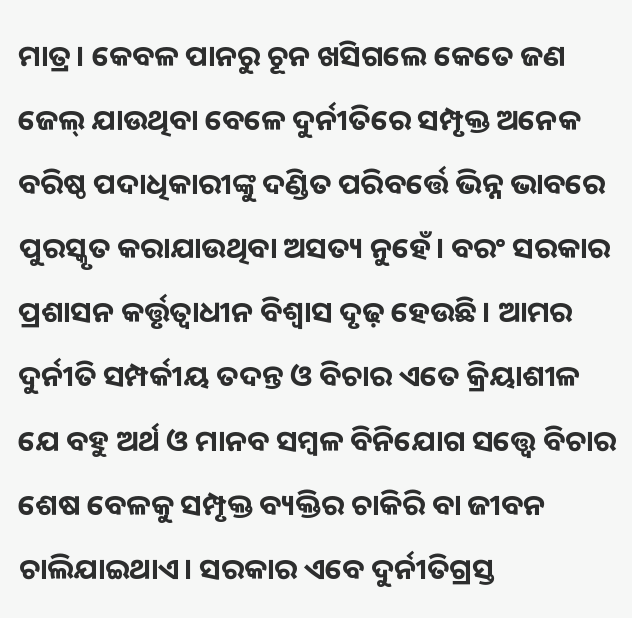ମାତ୍ର। କେବଳ ପାନରୁ ଚୂନ ଖସିଗଲେ କେତେ ଜଣ ଜେଲ୍‌ ଯାଉଥିବା ବେଳେ ଦୁର୍ନୀତିରେ ସମ୍ପୃକ୍ତ ଅନେକ ବରିଷ୍ଠ ପଦାଧିକାରୀଙ୍କୁ ଦଣ୍ଡିତ ପରିବର୍ତ୍ତେ ଭିନ୍ନ ଭାବରେ ପୁରସ୍କୃତ କରାଯାଉଥିବା ଅସତ୍ୟ ନୁହେଁ। ବରଂ ସରକାର ପ୍ରଶାସନ କର୍ତ୍ତୃତ୍ୱାଧୀନ ବିଶ୍ବାସ ଦୃଢ଼ ହେଉଛି। ଆମର ଦୁର୍ନୀତି ସମ୍ପର୍କୀୟ ତଦନ୍ତ ଓ ବିଚାର ଏତେ କ୍ରିୟାଶୀଳ ଯେ ବହୁ ଅର୍ଥ ଓ ମାନବ ସମ୍ବଳ ବିନିଯୋଗ ସତ୍ତ୍ୱେ ବିଚାର ଶେଷ ବେଳକୁ ସମ୍ପୃକ୍ତ ବ୍ୟକ୍ତିର ଚାକିରି ବା ଜୀବନ ଚାଲିଯାଇଥାଏ। ସରକାର ଏବେ ଦୁର୍ନୀତିଗ୍ରସ୍ତ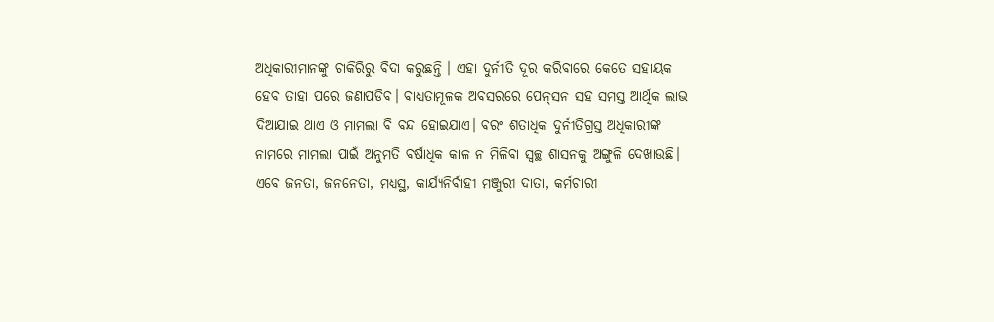ଅଧିକାରୀମାନଙ୍କୁ ଚାକିରିରୁ ବିଦା କରୁଛନ୍ତି । ଏହା ଦୁର୍ନୀତି ଦୂର କରିବାରେ କେତେ ସହାୟକ ହେବ ତାହା ପରେ ଜଣାପଡିବ। ବାଧ୍ୟତାମୂଳକ ଅବସରରେ ପେନ୍‌ସନ ସହ ସମସ୍ତ ଆର୍ଥିକ ଲାଭ ଦିଆଯାଇ ଥାଏ ଓ ମାମଲା ବି ବନ୍ଦ ହୋଇଯାଏ। ବରଂ ଶତାଧିକ ଦୁର୍ନୀତିଗ୍ରସ୍ତ ଅଧିକାରୀଙ୍କ ନାମରେ ମାମଲା ପାଇଁ ଅନୁମତି ବର୍ଷାଧିକ କାଳ ନ ମିଳିବା ସ୍ବଚ୍ଛ ଶାସନକୁ ଅଙ୍ଗୁଳି ଦେଖାଉଛି।
ଏବେ ଜନତା, ଜନନେତା, ମଧ୍ୟସ୍ଥ, କାର୍ଯ୍ୟନିର୍ବାହୀ ମଞ୍ଜୁରୀ ଦାତା, କର୍ମଚାରୀ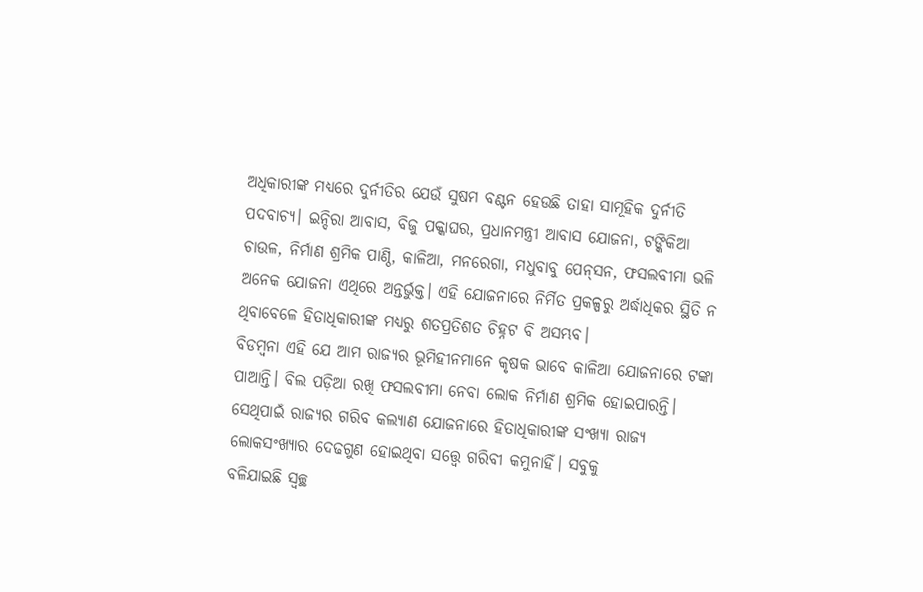ଅଧିକାରୀଙ୍କ ମଧ୍ୟରେ ଦୁର୍ନୀତିର ଯେଉଁ ସୁଷମ ବଣ୍ଟନ ହେଉଛି ତାହା ସାମୂହିକ ଦୁର୍ନୀତି ପଦବାଚ୍ୟ। ଇନ୍ଦିରା ଆବାସ, ବିଜୁ ପକ୍କାଘର, ପ୍ରଧାନମନ୍ତ୍ରୀ ଆବାସ ଯୋଜନା, ଟଙ୍କିକିଆ ଚାଉଳ, ନିର୍ମାଣ ଶ୍ରମିକ ପାଣ୍ଠି, କାଳିଆ, ମନରେଗା, ମଧୁବାବୁ ପେନ୍‌ସନ, ଫସଲବୀମା ଭଳି ଅନେକ ଯୋଜନା ଏଥିରେ ଅନ୍ତର୍ଭୁକ୍ତ। ଏହି ଯୋଜନାରେ ନିର୍ମିତ ପ୍ରକଳ୍ପରୁ ଅର୍ଦ୍ଧାଧିକର ସ୍ଥିତି ନ ଥିବାବେଳେ ହିତାଧିକାରୀଙ୍କ ମଧ୍ୟରୁ ଶତପ୍ରତିଶତ ଚିହ୍ନଟ ବି ଅସମ୍ଭବ।
ବିଡମ୍ବନା ଏହି ଯେ ଆମ ରାଜ୍ୟର ଭୂମିହୀନମାନେ କୃଷକ ଭାବେ କାଳିଆ ଯୋଜନାରେ ଟଙ୍କା ପାଆନ୍ତି। ବିଲ ପଡ଼ିଆ ରଖି ଫସଲବୀମା ନେବା ଲୋକ ନିର୍ମାଣ ଶ୍ରମିକ ହୋଇପାରନ୍ତି। ସେଥିପାଇଁ ରାଜ୍ୟର ଗରିବ କଲ୍ୟାଣ ଯୋଜନାରେ ହିତାଧିକାରୀଙ୍କ ସଂଖ୍ୟା ରାଜ୍ୟ ଲୋକସଂଖ୍ୟାର ଦେଢଗୁଣ ହୋଇଥିବା ସତ୍ତ୍ୱେ ଗରିବୀ କମୁନାହିଁ। ସବୁକୁ
ବଳିଯାଇଛି ସ୍ବଚ୍ଛ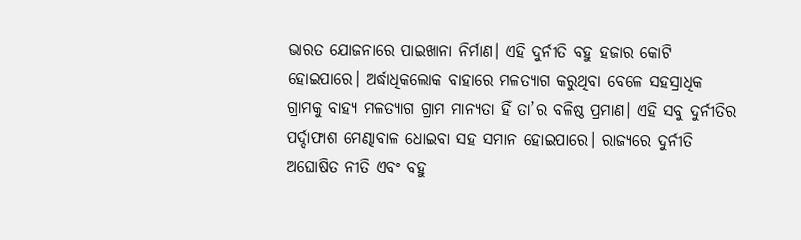ଭାରତ ଯୋଜନାରେ ପାଇଖାନା ନିର୍ମାଣ। ଏହି ଦୁର୍ନୀତି ବହୁ ହଜାର କୋଟି ହୋଇପାରେ। ଅର୍ଦ୍ଧାଧିକଲୋକ ବାହାରେ ମଳତ୍ୟାଗ କରୁଥିବା ବେଳେ ସହସ୍ରାଧିକ ଗ୍ରାମକୁ ବାହ୍ୟ ମଳତ୍ୟାଗ ଗ୍ରାମ ମାନ୍ୟତା ହିଁ ତା’ର ବଳିଷ୍ଠ ପ୍ରମାଣ। ଏହି ସବୁ ଦୁର୍ନୀତିର ପର୍ଦ୍ଦାଫାଶ ମେଣ୍ଢାବାଳ ଧୋଇବା ସହ ସମାନ ହୋଇପାରେ। ରାଜ୍ୟରେ ଦୁର୍ନୀତି ଅଘୋଷିତ ନୀତି ଏବଂ ବହୁ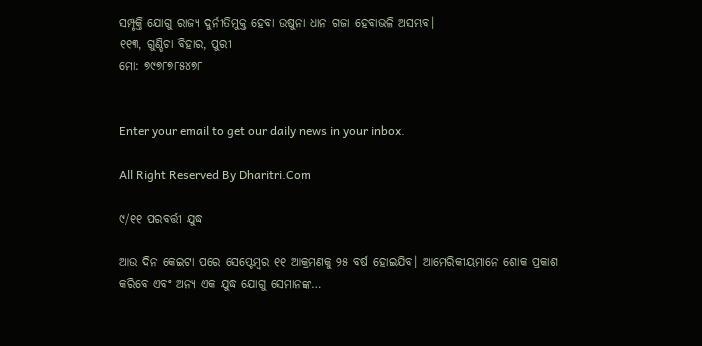ସମ୍ପୃକ୍ତି ଯୋଗୁ ରାଜ୍ୟ ଦୁର୍ନୀତିମୁକ୍ତ ହେବା ଉଷୁନା ଧାନ ଗଜା ହେବାଭଳି ଅସମ୍ଭବ।
୧୧୩, ଗୁଣ୍ଡିଚା ବିହାର, ପୁରୀ
ମୋ: ୭୯୭୮୭୮୫୪୭୮


Enter your email to get our daily news in your inbox.

All Right Reserved By Dharitri.Com

୯/୧୧ ପରବର୍ତ୍ତୀ ଯୁଦ୍ଧ

ଆଉ ଦିନ କେଇଟା ପରେ ସେପ୍ଟେମ୍ୱର ୧୧ ଆକ୍ରମଣକୁ ୨୫ ବର୍ଷ ହୋଇଯିବ। ଆମେରିକୀୟମାନେ ଶୋକ ପ୍ରକାଶ କରିବେ ଏବଂ ଅନ୍ୟ ଏକ ଯୁଦ୍ଧ ଯୋଗୁ ସେମାନଙ୍କ…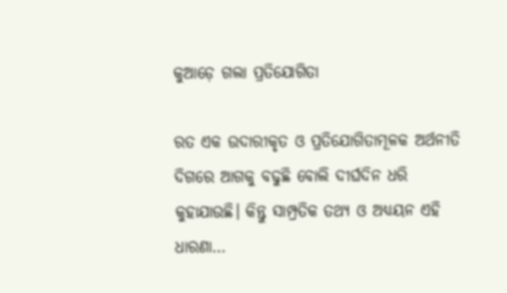କୁଆଡ଼େ ଗଲା ପ୍ରତିଯୋଗିତା

ରତ ଏକ ଉଦାରୀକୃତ ଓ ପ୍ରତିଯୋଗିତାମୂଳକ ଅର୍ଥନୀତି ଦିଗରେ ଆଗକୁ ବଢୁଛି ବୋଲି ଦୀର୍ଘଦିନ ଧରି କୁହାଯାଉଛି। କିନ୍ତୁ ସାମ୍ପ୍ରତିକ ତଥ୍ୟ ଓ ଅଧ୍ୟୟନ ଏହି ଧାରଣା…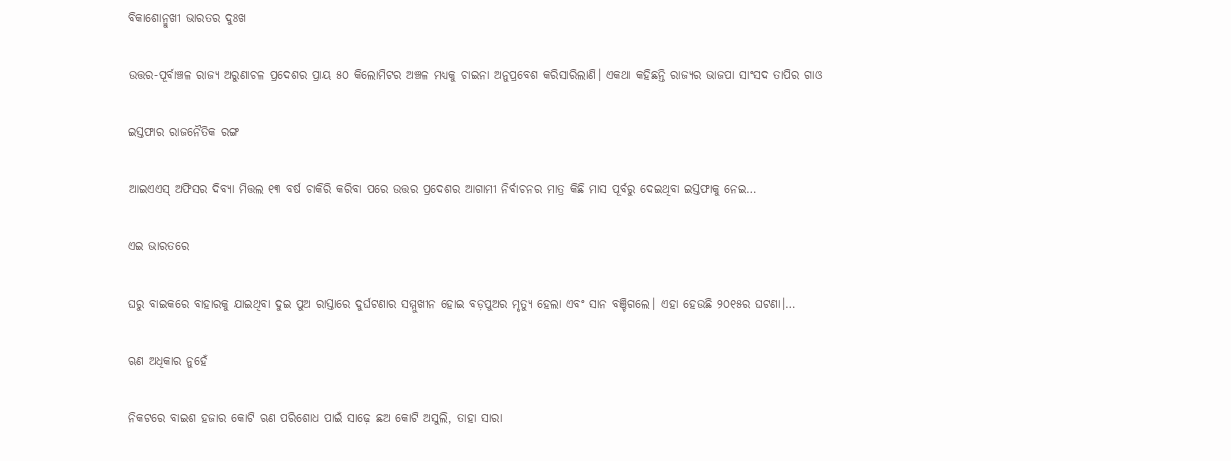ବିକାଶୋନ୍ମୁଖୀ ଭାରତର ଦୁଃଖ

ଉତ୍ତର-ପୂର୍ବାଞ୍ଚଳ ରାଜ୍ୟ ଅରୁଣାଚଳ ପ୍ରଦେଶର ପ୍ରାୟ ୫୦ କିଲୋମିଟର ଅଞ୍ଚଳ ମଧ୍ୟକୁ ଚାଇନା ଅନୁପ୍ରବେଶ କରିସାରିଲାଣି। ଏକଥା କହିଛନ୍ତି ରାଜ୍ୟର ଭାଜପା ସାଂସଦ ତାପିର ଗାଓ

ଇସ୍ତଫାର ରାଜନୈତିକ ରଙ୍ଗ

ଆଇଏଏସ୍‌ ଅଫିସର ଦିବ୍ୟା ମିତ୍ତଲ ୧୩ ବର୍ଷ ଚାକିରି କରିବା ପରେ ଉତ୍ତର ପ୍ରଦେଶର ଆଗାମୀ ନିର୍ବାଚନର ମାତ୍ର କିଛି ମାସ ପୂର୍ବରୁ ଦେଇଥିବା ଇସ୍ତଫାକୁ ନେଇ…

ଏଇ ଭାରତରେ

ଘରୁ ବାଇକରେ ବାହାରକୁ ଯାଇଥିବା ଦୁଇ ପୁଅ ରାସ୍ତାରେ ଦୁର୍ଘଟଣାର ସମ୍ମୁଖୀନ ହୋଇ ବଡ଼ପୁଅର ମୃତ୍ୟୁ ହେଲା ଏବଂ ସାନ ବଞ୍ଚିଗଲେ। ଏହା ହେଉଛି ୨୦୧୫ର ଘଟଣା।…

ଋଣ ଅଧିକାର ନୁହେଁ

ନିକଟରେ ବାଇଶ ହଜାର କୋଟି ଋଣ ପରିଶୋଧ ପାଇଁ ସାଢ଼େ ଛଅ କୋଟି ଅସୁଲି, ତାହା ସାରା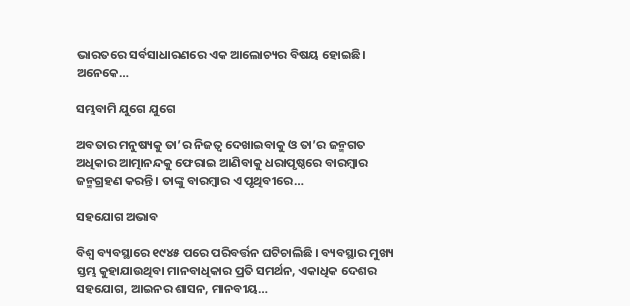ଭାରତରେ ସର୍ବସାଧାରଣରେ ଏକ ଆଲୋଚ୍ୟର ବିଷୟ ହୋଇଛି। ଅନେକେ…

ସମ୍ଭବାମି ଯୁଗେ ଯୁଗେ

ଅବତାର ମନୁଷ୍ୟକୁ ତା’ର ନିଜତ୍ୱ ଦେଖାଇବାକୁ ଓ ତା’ର ଜନ୍ମଗତ ଅଧିକାର ଆତ୍ମାନନ୍ଦକୁ ଫେରାଇ ଆଣିବାକୁ ଧରାପୃଷ୍ଠରେ ବାରମ୍ବାର ଜନ୍ମଗ୍ରହଣ କରନ୍ତି। ତାଙ୍କୁ ବାରମ୍ବାର ଏ ପୃଥିବୀରେ…

ସହଯୋଗ ଅଭାବ

ବିଶ୍ୱ ବ୍ୟବସ୍ଥାରେ ୧୯୪୫ ପରେ ପରିବର୍ତ୍ତନ ଘଟିଚାଲିଛି । ବ୍ୟବସ୍ଥାର ମୁଖ୍ୟ ସ୍ତମ୍ଭ କୁହାଯାଉଥିବା ମାନବାଧିକାର ପ୍ରତି ସମର୍ଥନ, ଏକାଧିକ ଦେଶର ସହଯୋଗ, ଆଇନର ଶାସନ, ମାନବୀୟ…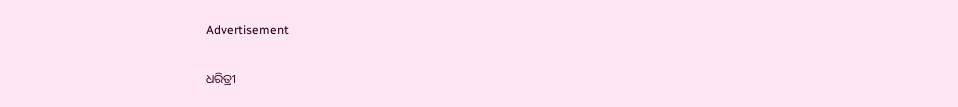Advertisement

ଧରିତ୍ରୀ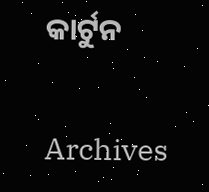କାର୍ଟୁନ

Archives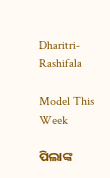Dharitri-Rashifala

Model This Week

ପିଲାଙ୍କ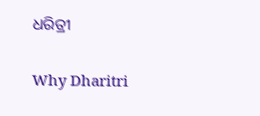ଧରିତ୍ରୀ

Why Dharitri